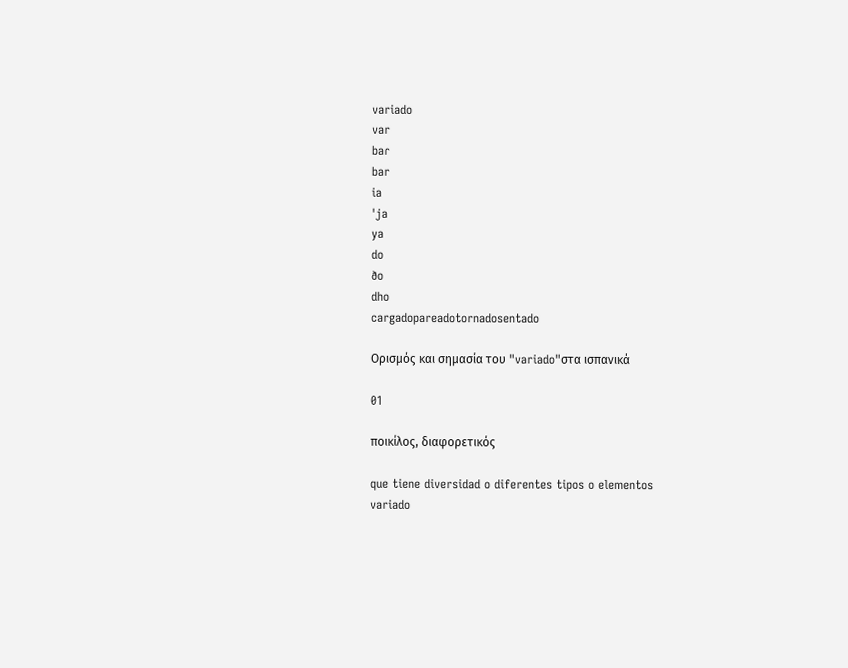variado
var
baɾ
bar
ia
ˈja
ya
do
ðo
dho
cargadopareadotornadosentado

Ορισμός και σημασία του "variado"στα ισπανικά

01

ποικίλος, διαφορετικός

que tiene diversidad o diferentes tipos o elementos
variado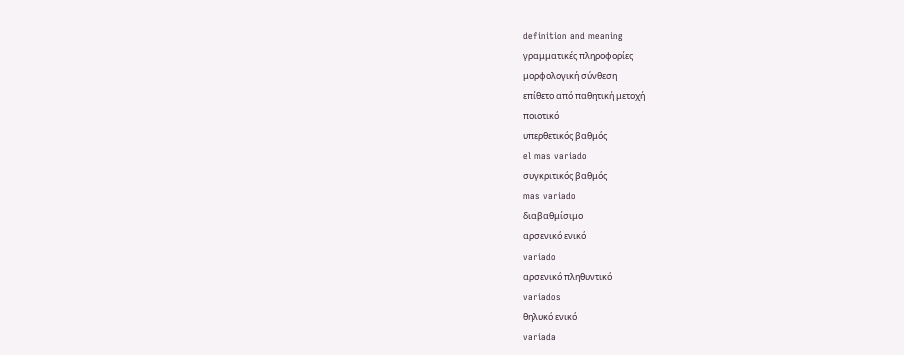definition and meaning
γραμματικές πληροφορίες
μορφολογική σύνθεση
επίθετο από παθητική μετοχή
ποιοτικό
υπερθετικός βαθμός
el mas variado
συγκριτικός βαθμός
mas variado
διαβαθμίσιμο
αρσενικό ενικό
variado
αρσενικό πληθυντικό
variados
θηλυκό ενικό
variada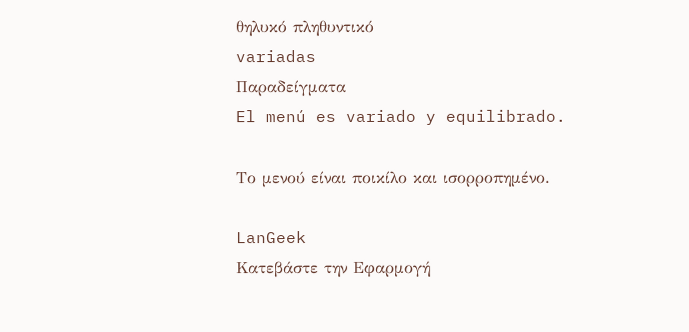θηλυκό πληθυντικό
variadas
Παραδείγματα
El menú es variado y equilibrado.

Το μενού είναι ποικίλο και ισορροπημένο.

LanGeek
Κατεβάστε την Εφαρμογή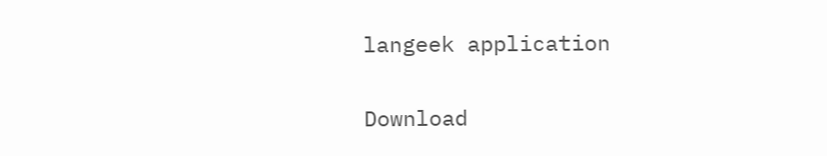langeek application

Download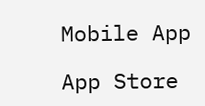Mobile App

App Store